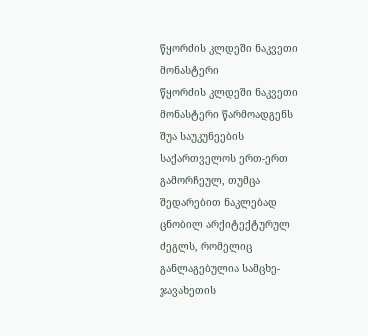წყორძის კლდეში ნაკვეთი მონასტერი
წყორძის კლდეში ნაკვეთი მონასტერი წარმოადგენს შუა საუკუნეების საქართველოს ერთ-ერთ გამორჩეულ, თუმცა შედარებით ნაკლებად ცნობილ არქიტექტურულ ძეგლს, რომელიც განლაგებულია სამცხე-ჯავახეთის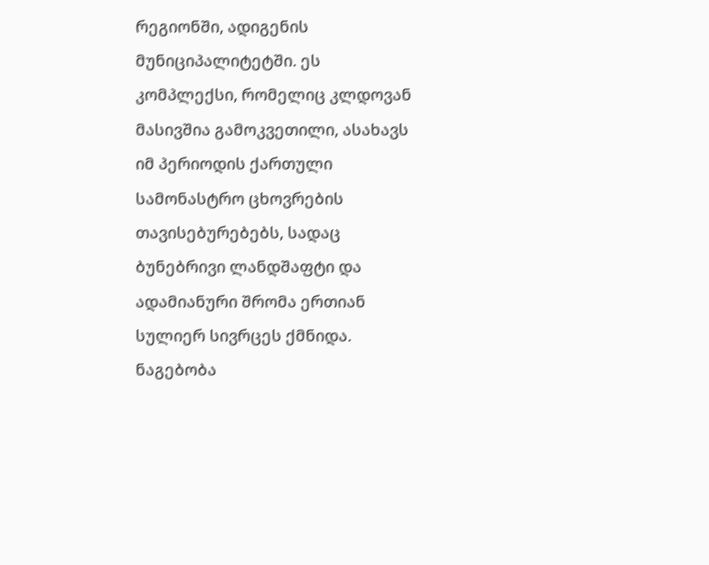რეგიონში, ადიგენის მუნიციპალიტეტში. ეს კომპლექსი, რომელიც კლდოვან მასივშია გამოკვეთილი, ასახავს იმ პერიოდის ქართული სამონასტრო ცხოვრების თავისებურებებს, სადაც ბუნებრივი ლანდშაფტი და ადამიანური შრომა ერთიან სულიერ სივრცეს ქმნიდა. ნაგებობა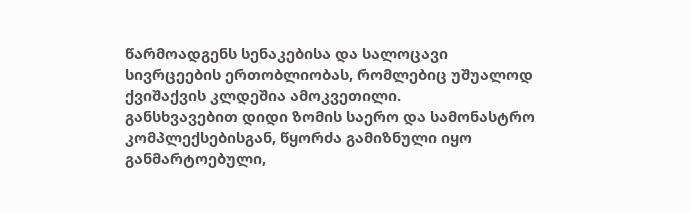წარმოადგენს სენაკებისა და სალოცავი სივრცეების ერთობლიობას, რომლებიც უშუალოდ ქვიშაქვის კლდეშია ამოკვეთილი.
განსხვავებით დიდი ზომის საერო და სამონასტრო კომპლექსებისგან, წყორძა გამიზნული იყო განმარტოებული,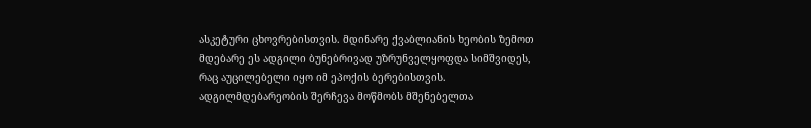ასკეტური ცხოვრებისთვის. მდინარე ქვაბლიანის ხეობის ზემოთ მდებარე ეს ადგილი ბუნებრივად უზრუნველყოფდა სიმშვიდეს, რაც აუცილებელი იყო იმ ეპოქის ბერებისთვის. ადგილმდებარეობის შერჩევა მოწმობს მშენებელთა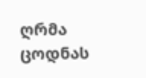ღრმა ცოდნას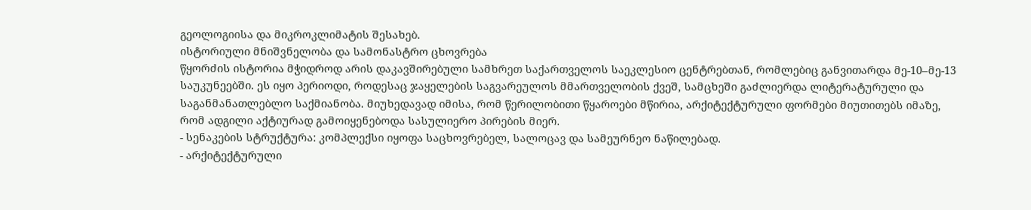გეოლოგიისა და მიკროკლიმატის შესახებ.
ისტორიული მნიშვნელობა და სამონასტრო ცხოვრება
წყორძის ისტორია მჭიდროდ არის დაკავშირებული სამხრეთ საქართველოს საეკლესიო ცენტრებთან, რომლებიც განვითარდა მე-10–მე-13 საუკუნეებში. ეს იყო პერიოდი, როდესაც ჯაყელების საგვარეულოს მმართველობის ქვეშ, სამცხეში გაძლიერდა ლიტერატურული და საგანმანათლებლო საქმიანობა. მიუხედავად იმისა, რომ წერილობითი წყაროები მწირია, არქიტექტურული ფორმები მიუთითებს იმაზე, რომ ადგილი აქტიურად გამოიყენებოდა სასულიერო პირების მიერ.
- სენაკების სტრუქტურა: კომპლექსი იყოფა საცხოვრებელ, სალოცავ და სამეურნეო ნაწილებად.
- არქიტექტურული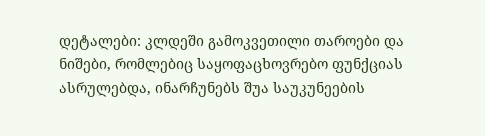დეტალები: კლდეში გამოკვეთილი თაროები და ნიშები, რომლებიც საყოფაცხოვრებო ფუნქციას ასრულებდა, ინარჩუნებს შუა საუკუნეების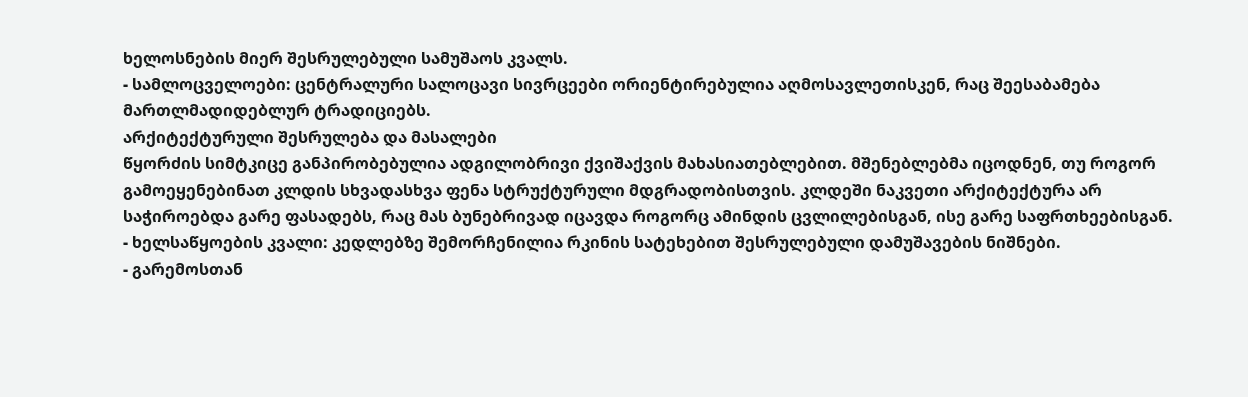ხელოსნების მიერ შესრულებული სამუშაოს კვალს.
- სამლოცველოები: ცენტრალური სალოცავი სივრცეები ორიენტირებულია აღმოსავლეთისკენ, რაც შეესაბამება მართლმადიდებლურ ტრადიციებს.
არქიტექტურული შესრულება და მასალები
წყორძის სიმტკიცე განპირობებულია ადგილობრივი ქვიშაქვის მახასიათებლებით. მშენებლებმა იცოდნენ, თუ როგორ გამოეყენებინათ კლდის სხვადასხვა ფენა სტრუქტურული მდგრადობისთვის. კლდეში ნაკვეთი არქიტექტურა არ საჭიროებდა გარე ფასადებს, რაც მას ბუნებრივად იცავდა როგორც ამინდის ცვლილებისგან, ისე გარე საფრთხეებისგან.
- ხელსაწყოების კვალი: კედლებზე შემორჩენილია რკინის სატეხებით შესრულებული დამუშავების ნიშნები.
- გარემოსთან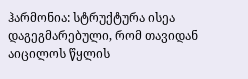ჰარმონია: სტრუქტურა ისეა დაგეგმარებული, რომ თავიდან აიცილოს წყლის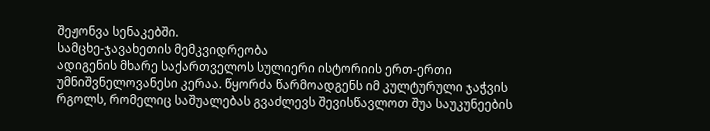შეჟონვა სენაკებში.
სამცხე-ჯავახეთის მემკვიდრეობა
ადიგენის მხარე საქართველოს სულიერი ისტორიის ერთ-ერთი უმნიშვნელოვანესი კერაა. წყორძა წარმოადგენს იმ კულტურული ჯაჭვის რგოლს, რომელიც საშუალებას გვაძლევს შევისწავლოთ შუა საუკუნეების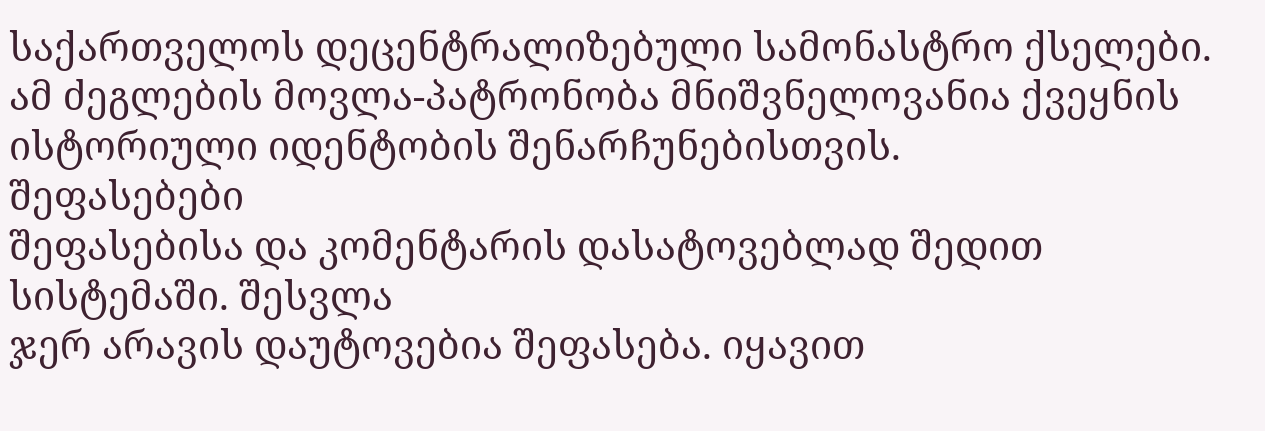საქართველოს დეცენტრალიზებული სამონასტრო ქსელები. ამ ძეგლების მოვლა-პატრონობა მნიშვნელოვანია ქვეყნის ისტორიული იდენტობის შენარჩუნებისთვის.
შეფასებები
შეფასებისა და კომენტარის დასატოვებლად შედით სისტემაში. შესვლა
ჯერ არავის დაუტოვებია შეფასება. იყავით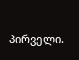პირველი.